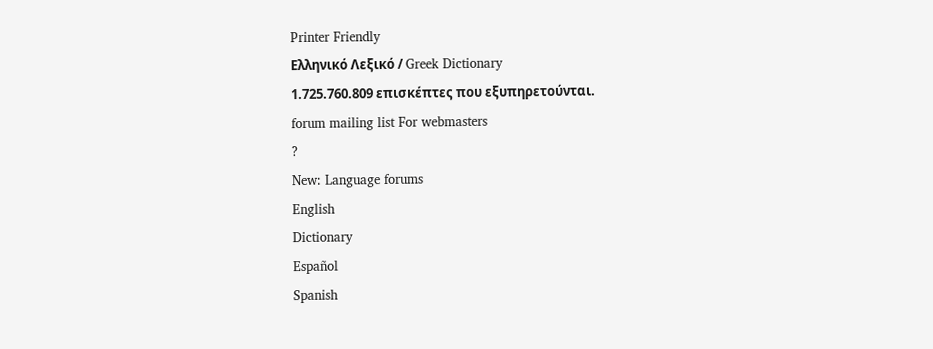Printer Friendly
Ελληνικό Λεξικό / Greek Dictionary
1.725.760.809 επισκέπτες που εξυπηρετούνται.
forum mailing list For webmasters
?
New: Language forums
English
Dictionary
Español
Spanish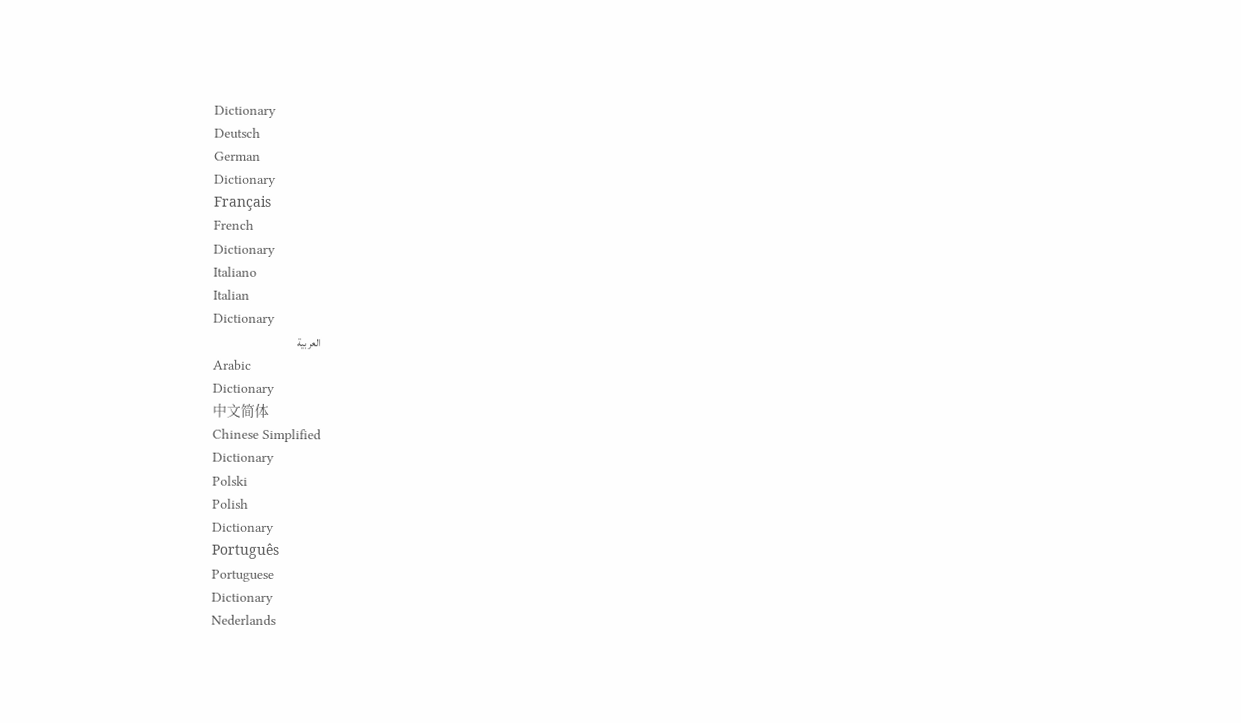Dictionary
Deutsch
German
Dictionary
Français
French
Dictionary
Italiano
Italian
Dictionary
العربية
Arabic
Dictionary
中文简体
Chinese Simplified
Dictionary
Polski
Polish
Dictionary
Português
Portuguese
Dictionary
Nederlands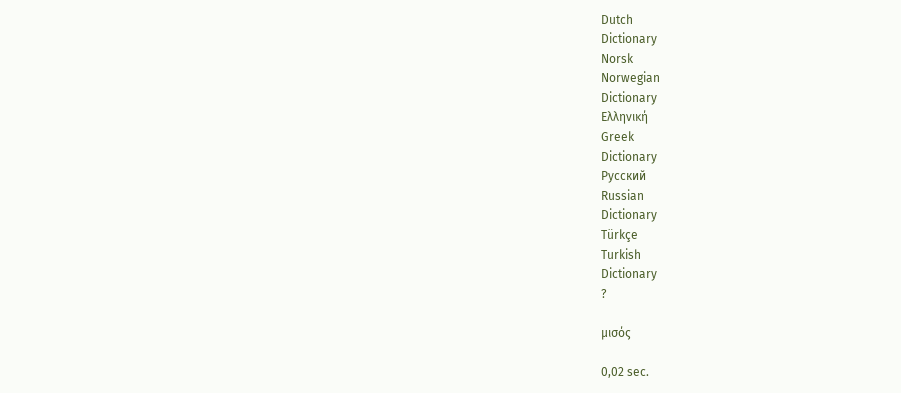Dutch
Dictionary
Norsk
Norwegian
Dictionary
Ελληνική
Greek
Dictionary
Русский
Russian
Dictionary
Türkçe
Turkish
Dictionary
?

μισός

0,02 sec.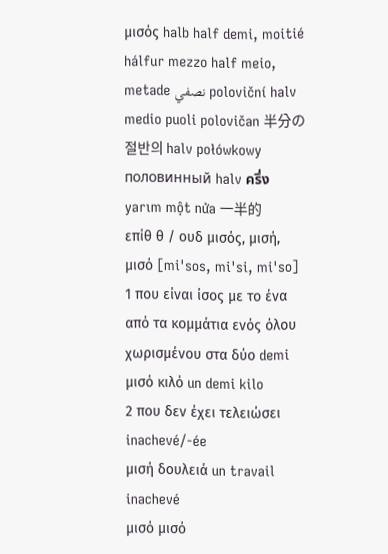μισός halb half demi, moitié hálfur mezzo half meio, metade نصفي poloviční halv medio puoli polovičan 半分の 절반의 halv połówkowy половинный halv ครึ่ง yarım một nửa 一半的
επίθ θ / ουδ μισός, μισή, μισό [mi'sos, mi'si, mi'so]
1 που είναι ίσος με το ένα από τα κομμάτια ενός όλου χωρισμένου στα δύο demi
μισό κιλό un demi kilo
2 που δεν έχει τελειώσει inachevé/-ée
μισή δουλειά un travail inachevé
μισό μισό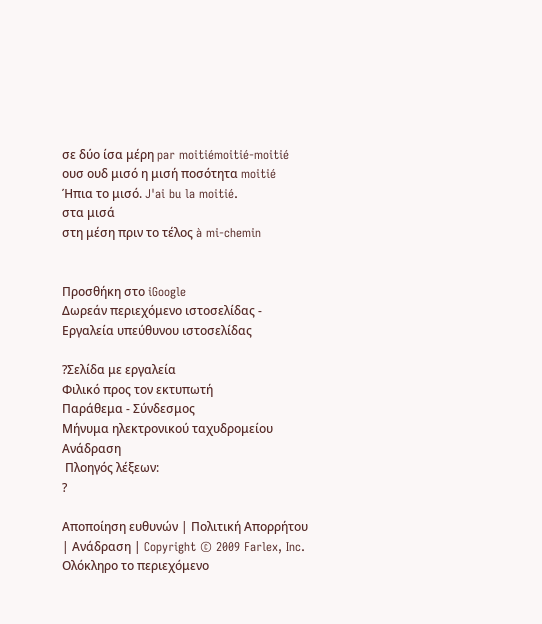σε δύο ίσα μέρη par moitiémoitié-moitié
ουσ ουδ μισό η μισή ποσότητα moitié
Ήπια το μισό. J'ai bu la moitié.
στα μισά
στη μέση πριν το τέλος à mi-chemin


Προσθήκη στο iGoogle
Δωρεάν περιεχόμενο ιστοσελίδας - Εργαλεία υπεύθυνου ιστοσελίδας

?Σελίδα με εργαλεία
Φιλικό προς τον εκτυπωτή
Παράθεμα - Σύνδεσμος
Μήνυμα ηλεκτρονικού ταχυδρομείου
Ανάδραση
 Πλοηγός λέξεων:
?

Αποποίηση ευθυνών | Πολιτική Απορρήτου | Ανάδραση | Copyright © 2009 Farlex, Inc.
Ολόκληρο το περιεχόμενο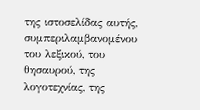της ιστοσελίδας αυτής, συμπεριλαμβανομένου του λεξικού, του θησαυρού, της λογοτεχνίας, της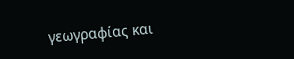γεωγραφίας και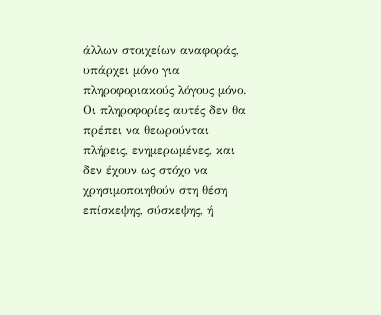άλλων στοιχείων αναφοράς, υπάρχει μόνο για πληροφοριακούς λόγους μόνο. Οι πληροφορίες αυτές δεν θα πρέπει να θεωρούνται πλήρεις, ενημερωμένες, και δεν έχουν ως στόχο να χρησιμοποιηθούν στη θέση επίσκεψης, σύσκεψης, ή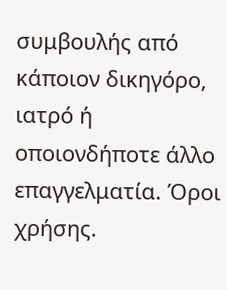συμβουλής από κάποιον δικηγόρο, ιατρό ή οποιονδήποτε άλλο επαγγελματία. Όροι χρήσης.